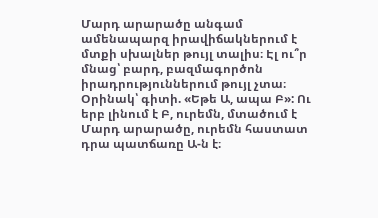Մարդ արարածը անգամ ամենապարզ իրավիճակներում է մտքի սխալներ թույլ տալիս։ Էլ ու՞ր մնաց՝ բարդ, բազմագործոն իրադրություններում թույլ չտա։
Օրինակ՝ գիտի. «Եթե Ա, ապա Բ»: Ու երբ լինում է Բ, ուրեմն, մտածում է Մարդ արարածը, ուրեմն հաստատ դրա պատճառը Ա-ն է։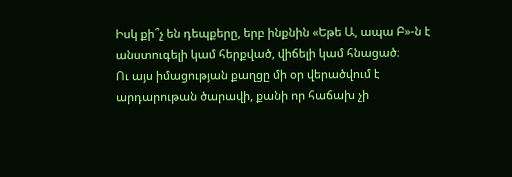Իսկ քի՞չ են դեպքերը, երբ ինքնին «Եթե Ա, ապա Բ»-ն է անստուգելի կամ հերքված, վիճելի կամ հնացած։
Ու այս իմացության քաղցը մի օր վերածվում է արդարութան ծարավի, քանի որ հաճախ չի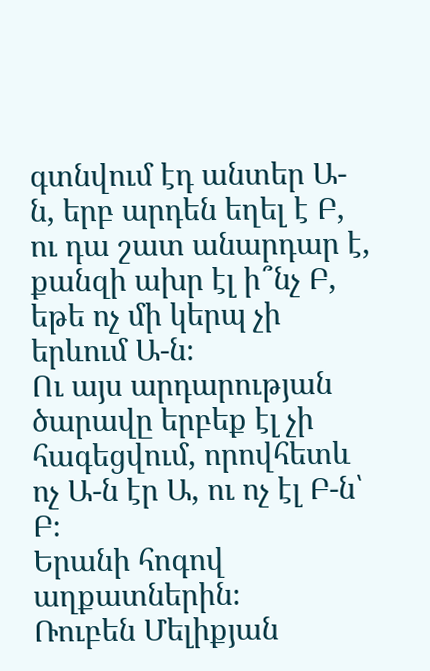գտնվում էդ անտեր Ա-ն, երբ արդեն եղել է Բ, ու դա շատ անարդար է, քանզի ախր էլ ի՞նչ Բ, եթե ոչ մի կերպ չի երևում Ա-ն։
Ու այս արդարության ծարավը երբեք էլ չի հագեցվում, որովհետև ոչ Ա-ն էր Ա, ու ոչ էլ Բ-ն՝ Բ։
Երանի հոգով աղքատներին։
Ռուբեն Մելիքյան